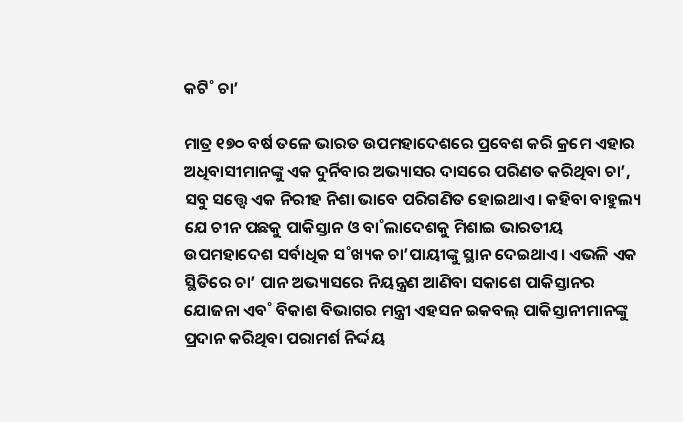କଟି˚ ଚା’

ମାତ୍ର ୧୭୦ ବର୍ଷ ତଳେ ଭାରତ ଉପମହାଦେଶରେ ପ୍ରବେଶ କରି କ୍ରମେ ଏହାର ଅଧିବାସୀମାନଙ୍କୁ ଏକ ଦୁର୍ନିବାର ଅଭ୍ୟାସର ଦାସରେ ପରିଣତ କରିଥିବା ଚା’, ସବୁ ସତ୍ତ୍ବେ ଏକ ନିରୀହ ନିଶା ଭାବେ ପରିଗଣିତ ହୋଇଥାଏ। କହିବା ବାହୁଲ୍ୟ ଯେ ଚୀନ ପଛକୁ ପାକିସ୍ତାନ ଓ ବା˚ଲାଦେଶକୁ ମିଶାଇ ଭାରତୀୟ ଉପମହାଦେଶ ସର୍ବାଧିକ ସ˚ଖ୍ୟକ ଚା’ପାୟୀଙ୍କୁ ସ୍ଥାନ ଦେଇଥାଏ। ଏଭଳି ଏକ ସ୍ଥିତିରେ ଚା’ ପାନ ଅଭ୍ୟାସରେ ନିୟନ୍ତ୍ରଣ ଆଣିବା ସକାଶେ ପାକିସ୍ତାନର ଯୋଜନା ଏବ˚ ବିକାଶ ବିଭାଗର ମନ୍ତ୍ରୀ ଏହସନ ଇକବଲ୍‌ ପାକିସ୍ତାନୀମାନଙ୍କୁ ପ୍ରଦାନ କରିଥିବା ପରାମର୍ଶ ନିର୍ଦ୍ଦୟ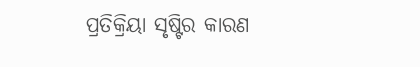ପ୍ରତିକ୍ରିୟା ସୃଷ୍ଟିର କାରଣ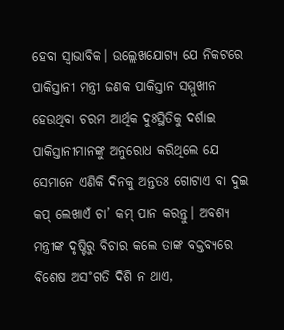ହେବା ସ୍ବାଭାବିକ। ଉଲ୍ଲେଖଯୋଗ୍ୟ ଯେ ନିକଟରେ ପାକିସ୍ତାନୀ ମନ୍ତ୍ରୀ ଜଣକ ପାକିସ୍ତାନ ସମ୍ମୁଖୀନ ହେଉଥିବା ଚରମ ଆର୍ଥିକ ଦୁଃସ୍ଥିତିକୁ ଦର୍ଶାଇ ପାକିସ୍ତାନୀମାନଙ୍କୁ ଅନୁରୋଧ କରିଥିଲେ ଯେ ସେମାନେ ଏଣିକି ଦିନକୁ ଅନ୍ତତଃ ଗୋଟାଏ ବା ଦୁଇ କପ୍‌ ଲେଖାଏଁ ଚା’ କମ୍‌ ପାନ କରନ୍ତୁ। ଅବଶ୍ୟ ମନ୍ତ୍ରୀଙ୍କ ଦୃଷ୍ଟିରୁ ବିଚାର କଲେ ତାଙ୍କ ବକ୍ତବ୍ୟରେ ବିଶେଷ ଅସ˚ଗତି ଦିଶି ନ ଥାଏ,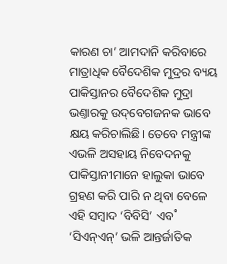କାରଣ ଚା’ ଆମଦାନି କରିବାରେ ମାତ୍ରାଧିକ ବୈଦେଶିକ ମୁଦ୍ରର ବ୍ୟୟ ପାକିସ୍ତାନର ବୈଦେଶିକ ମୁଦ୍ରା ଭଣ୍ତାରକୁ ଉଦ୍‌ବେଗଜନକ ଭାବେ କ୍ଷୟ କରିଚାଲିଛି। ତେବେ ମନ୍ତ୍ରୀଙ୍କ ଏଭଳି ଅସହାୟ ନିବେଦନକୁ ପାକିସ୍ତାନୀମାନେ ହାଲୁକା ଭାବେ ଗ୍ରହଣ କରି ପାରି ନ ଥିବା ବେଳେ ଏହି ସମ୍ବାଦ ‘ବିବିସି’ ଏବ˚ ‘ସିଏନ୍‌ଏନ୍‌’ ଭଳି ଆନ୍ତର୍ଜାତିକ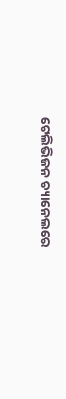ଟେଲିଭିଜନ ଚ୍ୟାନେଲରେ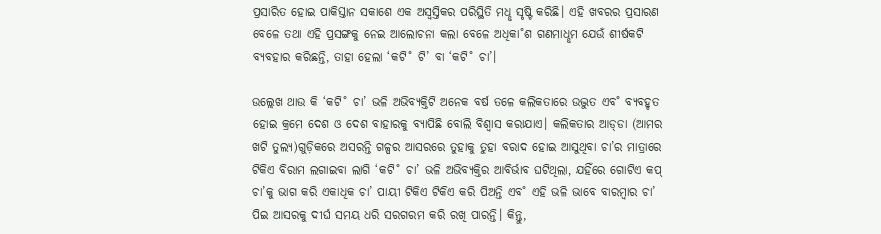ପ୍ରସାରିତ ହୋଇ ପାକିସ୍ତାନ ସକାଶେ ଏକ ଅସ୍ବସ୍ତିକର ପରିସ୍ଥିତି ମଧୢ ସୃଷ୍ଟି କରିଛି। ଏହି ଖବରର ପ୍ରସାରଣ ବେଳେ ତଥା ଏହି ପ୍ରସଙ୍ଗକୁ ନେଇ ଆଲୋଚନା କଲା ବେଳେ ଅଧିକା˚ଶ ଗଣମାଧୢମ ଯେଉଁ ଶୀର୍ଷକଟି ବ୍ୟବହାର କରିଛନ୍ତି, ତାହା ହେଲା ‘କଟି˚ ଟି’ ବା ‘କଟି˚ ଚା’।

ଉଲ୍ଲେଖ ଥାଉ କି ‘କଟି˚ ଚା’ ଭଳି ଅଭିବ୍ୟକ୍ତିଟି ଅନେକ ବର୍ଷ ତଳେ କଲିକତାରେ ଉଦ୍ଭୁତ ଏବ˚ ବ୍ୟବହୃତ ହୋଇ କ୍ରମେ ଦେଶ ଓ ଦେଶ ବାହାରକୁ ବ୍ୟାପିଛି ବୋଲି ବିଶ୍ବାସ କରାଯାଏ। କଲିକତାର ଆଡ୍‌ଡା (ଆମର ଖଟି ତୁଲ୍ୟ)ଗୁଡ଼ିକରେ ଅସରନ୍ତି ଗଳ୍ପର ଆସରରେ ତୁହାକୁ ତୁହା ବରାଦ ହୋଇ ଆସୁଥିବା ଚା’ର ମାତ୍ରାରେ ଟିକିଏ ବିରାମ ଲଗାଇବା ଲାଗି ‘କଟି˚ ଚା’ ଭଳି ଅଭିବ୍ୟକ୍ତିର ଆବିର୍ଭାବ ଘଟିଥିଲା, ଯହିଁରେ ଗୋଟିଏ କପ୍‌ ଚା’କୁ ଭାଗ କରି ଏକାଧିକ ଚା’ ପାୟୀ ଟିକିଏ ଟିକିଏ କରି ପିଅନ୍ତି ଏବ˚ ଏହି ଭଳି ଭାବେ ବାରମ୍ବାର ଚା’ ପିଇ ଆସରକୁ ଦୀର୍ଘ ସମୟ ଧରି ସରଗରମ କରି ରଖି ପାରନ୍ତି। କିନ୍ତୁ,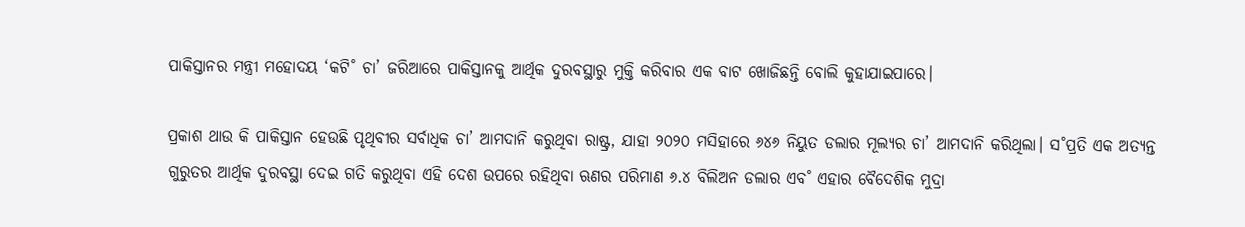ପାକିସ୍ତାନର ମନ୍ତ୍ରୀ ମହୋଦୟ ‘କଟି˚ ଚା’ ଜରିଆରେ ପାକିସ୍ତାନକୁ ଆର୍ଥିକ ଦୁରବସ୍ଥାରୁ ମୁକ୍ତି କରିବାର ଏକ ବାଟ ଖୋଜିଛନ୍ତି ବୋଲି କୁହାଯାଇପାରେ।

ପ୍ରକାଶ ଥାଉ କି ପାକିସ୍ତାନ ହେଉଛି ପୃଥିବୀର ସର୍ବାଧିକ ଚା’ ଆମଦାନି କରୁଥିବା ରାଷ୍ଟ୍ର, ଯାହା ୨୦୨୦ ମସିହାରେ ୬୪୬ ନିୟୁତ ଡଲାର ମୂଲ୍ୟର ଚା’ ଆମଦାନି କରିଥିଲା। ସ˚ପ୍ରତି ଏକ ଅତ୍ୟନ୍ତ ଗୁରୁତର ଆର୍ଥିକ ଦୁରବସ୍ଥା ଦେଇ ଗତି କରୁଥିବା ଏହି ଦେଶ ଉପରେ ରହିଥିବା ଋଣର ପରିମାଣ ୬.୪ ବିଲିଅନ ଡଲାର ଏବ˚ ଏହାର ବୈଦେଶିକ ମୁଦ୍ରା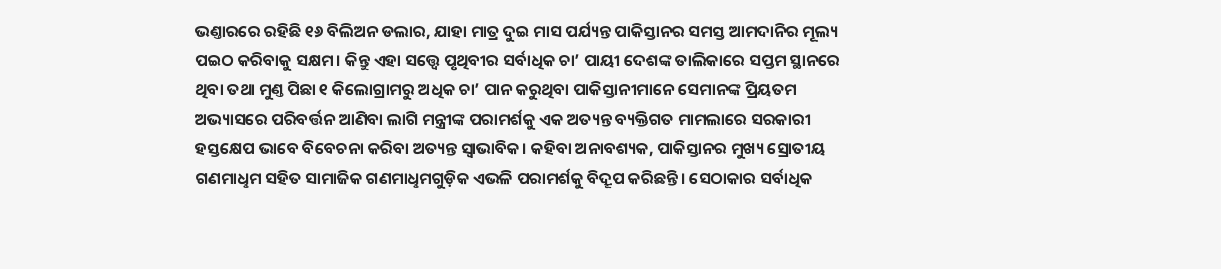ଭଣ୍ତାରରେ ରହିଛି ୧୬ ବିଲିଅନ ଡଲାର, ଯାହା ମାତ୍ର ଦୁଇ ମାସ ପର୍ଯ୍ୟନ୍ତ ପାକିସ୍ତାନର ସମସ୍ତ ଆମଦାନିର ମୂଲ୍ୟ ପଇଠ କରିବାକୁ ସକ୍ଷମ। କିନ୍ତୁ ଏହା ସତ୍ତ୍ବେ ପୃଥିବୀର ସର୍ବାଧିକ ଚା’ ପାୟୀ ଦେଶଙ୍କ ତାଲିକାରେ ସପ୍ତମ ସ୍ଥାନରେ ଥିବା ତଥା ମୁଣ୍ତ ପିଛା ୧ କିଲୋଗ୍ରାମରୁ ଅଧିକ ଚା’ ପାନ କରୁଥିବା ପାକିସ୍ତାନୀମାନେ ସେମାନଙ୍କ ପ୍ରିୟତମ ଅଭ୍ୟାସରେ ପରିବର୍ତ୍ତନ ଆଣିବା ଲାଗି ମନ୍ତ୍ରୀଙ୍କ ପରାମର୍ଶକୁ ଏକ ଅତ୍ୟନ୍ତ ବ୍ୟକ୍ତିଗତ ମାମଲାରେ ସରକାରୀ ହସ୍ତକ୍ଷେପ ଭାବେ ବିବେଚନା କରିବା ଅତ୍ୟନ୍ତ ସ୍ବାଭାବିକ। କହିବା ଅନାବଶ୍ୟକ, ପାକିସ୍ତାନର ମୁଖ୍ୟ ସ୍ରୋତୀୟ ଗଣମାଧୢମ ସହିତ ସାମାଜିକ ଗଣମାଧୢମଗୁଡ଼ିକ ଏଭଳି ପରାମର୍ଶକୁ ବିଦ୍ରୂପ କରିଛନ୍ତି। ସେଠାକାର ସର୍ବାଧିକ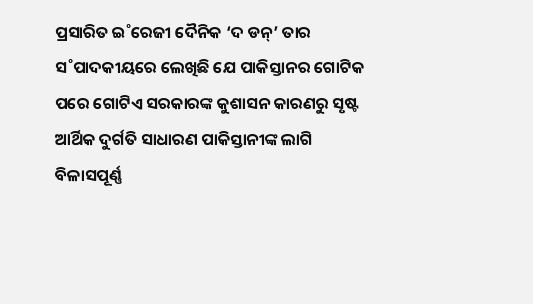ପ୍ରସାରିତ ଇ˚ରେଜୀ ଦୈନିକ ‘ଦ ଡନ୍‌’ ତାର ସ˚ପାଦକୀୟରେ ଲେଖିଛି ଯେ ପାକିସ୍ତାନର ଗୋଟିକ ପରେ ଗୋଟିଏ ସରକାରଙ୍କ କୁଶାସନ କାରଣରୁ ସୃଷ୍ଟ ଆର୍ଥିକ ଦୁର୍ଗତି ସାଧାରଣ ପାକିସ୍ତାନୀଙ୍କ ଲାଗି ବିଳାସପୂର୍ଣ୍ଣ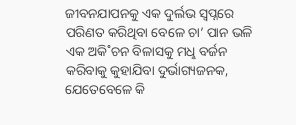ଜୀବନଯାପନକୁ ଏକ ଦୁର୍ଲଭ ସ୍ବପ୍ନରେ ପରିଣତ କରିଥିବା ବେଳେ ଚା’ ପାନ ଭଳି ଏକ ଅକି˚ଚନ ବିଳାସକୁ ମଧୢ ବର୍ଜନ କରିବାକୁ କୁହାଯିବା ଦୁର୍ଭାଗ୍ୟଜନକ, ଯେତେବେଳେ କି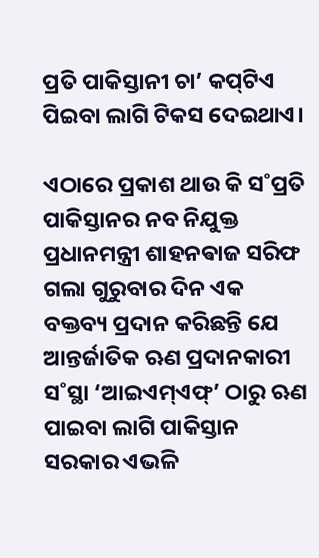ପ୍ରତି ପାକିସ୍ତାନୀ ଚା’ କପ୍‌ଟିଏ ପିଇବା ଲାଗି ଟିକସ ଦେଇଥାଏ।

ଏଠାରେ ପ୍ରକାଶ ଥାଉ କି ସ˚ପ୍ରତି ପାକିସ୍ତାନର ନବ ନିଯୁକ୍ତ ପ୍ରଧାନମନ୍ତ୍ରୀ ଶାହନଵାଜ ସରିଫ ଗଲା ଗୁରୁବାର ଦିନ ଏକ ବକ୍ତବ୍ୟ ପ୍ରଦାନ କରିଛନ୍ତି ଯେ ଆନ୍ତର୍ଜାତିକ ଋଣ ପ୍ରଦାନକାରୀ ସ˚ସ୍ଥା ‘ଆଇଏମ୍‌ଏଫ୍‌’ ଠାରୁ ଋଣ ପାଇବା ଲାଗି ପାକିସ୍ତାନ ସରକାର ଏଭଳି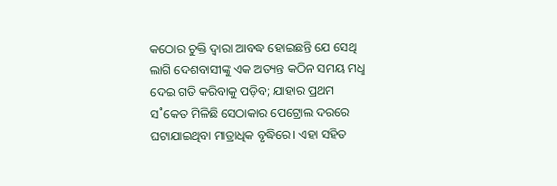କଠୋର ଚୁକ୍ତି ଦ୍ବାରା ଆବଦ୍ଧ ହୋଇଛନ୍ତି ଯେ ସେଥି ଲାଗି ଦେଶବାସୀଙ୍କୁ ଏକ ଅତ୍ୟନ୍ତ କଠିନ ସମୟ ମଧୢ ଦେଇ ଗତି କରିବାକୁ ପଡ଼ିବ; ଯାହାର ପ୍ରଥମ ସ˚କେତ ମିଳିଛି ସେଠାକାର ପେଟ୍ରୋଲ ଦରରେ ଘଟାଯାଇଥିବା ମାତ୍ରାଧିକ ବୃଦ୍ଧିରେ। ଏହା ସହିତ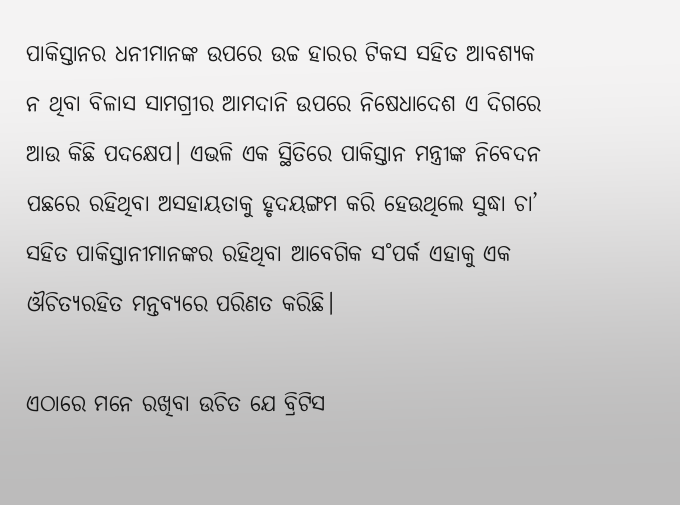ପାକିସ୍ତାନର ଧନୀମାନଙ୍କ ଉପରେ ଉଚ୍ଚ ହାରର ଟିକସ ସହିତ ଆବଶ୍ୟକ ନ ଥିବା ବିଳାସ ସାମଗ୍ରୀର ଆମଦାନି ଉପରେ ନିଷେଧାଦେଶ ଏ ଦିଗରେ ଆଉ କିଛି ପଦକ୍ଷେପ। ଏଭଳି ଏକ ସ୍ଥିତିରେ ପାକିସ୍ତାନ ମନ୍ତ୍ରୀଙ୍କ ନିବେଦନ ପଛରେ ରହିଥିବା ଅସହାୟତାକୁ ହୃଦୟଙ୍ଗମ କରି ହେଉଥିଲେ ସୁଦ୍ଧା ଚା’ ସହିତ ପାକିସ୍ତାନୀମାନଙ୍କର ରହିଥିବା ଆବେଗିକ ସ˚ପର୍କ ଏହାକୁ ଏକ ଔଚିତ୍ୟରହିତ ମନ୍ତବ୍ୟରେ ପରିଣତ କରିଛି।

ଏଠାରେ ମନେ ରଖିବା ଉଚିତ ଯେ ବ୍ରିଟିସ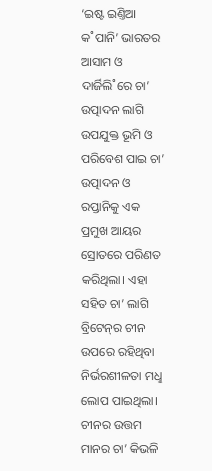‘ଇଷ୍ଟ ଇଣ୍ତିଆ କ˚ପାନି’ ଭାରତର ଆସାମ ଓ ଦାର୍ଜିଲି˚ରେ ଚା’ ଉତ୍ପାଦନ ଲାଗି ଉପଯୁକ୍ତ ଭୂମି ଓ ପରିବେଶ ପାଇ ଚା’ ଉତ୍ପାଦନ ଓ ରପ୍ତାନିକୁ ଏକ ପ୍ରମୁଖ ଆୟର ସ୍ରୋତରେ ପରିଣତ କରିଥିଲା। ଏହା ସହିତ ଚା’ ଲାଗି ବ୍ରିଟେନ୍‌ର ଚୀନ ଉପରେ ରହିଥିବା ନିର୍ଭରଶୀଳତା ମଧୢ ଲୋପ ପାଇଥିଲା। ଚୀନର ଉତ୍ତମ ମାନର ଚା’ କିଭଳି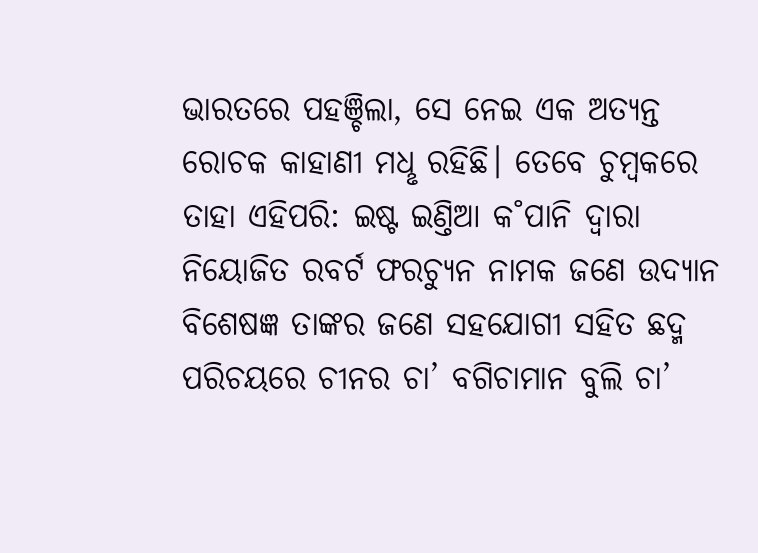ଭାରତରେ ପହଞ୍ଚିଲା, ସେ ନେଇ ଏକ ଅତ୍ୟନ୍ତ ରୋଚକ କାହାଣୀ ମଧୢ ରହିଛି। ତେବେ ଚୁମ୍ବକରେ ତାହା ଏହିପରି: ଇଷ୍ଟ ଇଣ୍ତିଆ କ˚ପାନି ଦ୍ବାରା ନିୟୋଜିତ ରବର୍ଟ ଫରଚ୍ୟୁନ ନାମକ ଜଣେ ଉଦ୍ୟାନ ବିଶେଷଜ୍ଞ ତାଙ୍କର ଜଣେ ସହଯୋଗୀ ସହିତ ଛଦ୍ମ ପରିଚୟରେ ଚୀନର ଚା’ ବଗିଚାମାନ ବୁଲି ଚା’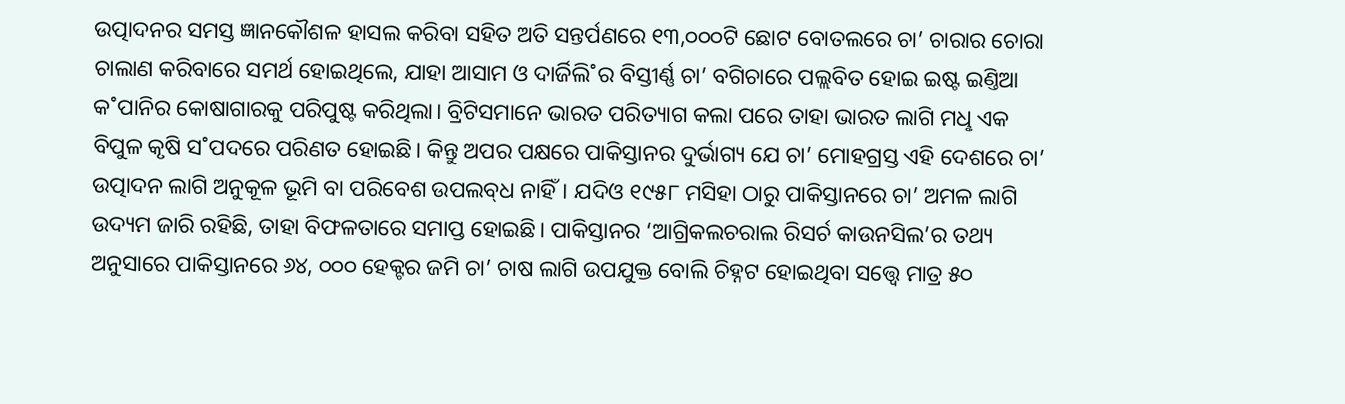ଉତ୍ପାଦନର ସମସ୍ତ ଜ୍ଞାନକୌଶଳ ହାସଲ କରିବା ସହିତ ଅତି ସନ୍ତର୍ପଣରେ ୧୩,୦୦୦ଟି ଛୋଟ ବୋତଲରେ ଚା’ ଚାରାର ଚୋରା ଚାଲାଣ କରିବାରେ ସମର୍ଥ ହୋଇଥିଲେ, ଯାହା ଆସାମ ଓ ଦାର୍ଜିଲି˚ର ବିସ୍ତୀର୍ଣ୍ଣ ଚା’ ବଗିଚାରେ ପଲ୍ଲବିତ ହୋଇ ଇଷ୍ଟ ଇଣ୍ତିଆ କ˚ପାନିର କୋଷାଗାରକୁ ପରିପୁଷ୍ଟ କରିଥିଲା। ବ୍ରିଟିସମାନେ ଭାରତ ପରିତ୍ୟାଗ କଲା ପରେ ତାହା ଭାରତ ଲାଗି ମଧୢ ଏକ ବିପୁଳ କୃଷି ସ˚ପଦରେ ପରିଣତ ହୋଇଛି। କିନ୍ତୁ ଅପର ପକ୍ଷରେ ପାକିସ୍ତାନର ଦୁର୍ଭାଗ୍ୟ ଯେ ଚା’ ମୋହଗ୍ରସ୍ତ ଏହି ଦେଶରେ ଚା’ ଉତ୍ପାଦନ ଲାଗି ଅନୁକୂଳ ଭୂମି ବା ପରିବେଶ ଉପଲବ୍‌ଧ ନାହିଁ। ଯଦିଓ ୧୯୫୮ ମସିହା ଠାରୁ ପାକିସ୍ତାନରେ ଚା’ ଅମଳ ଲାଗି ଉଦ୍ୟମ ଜାରି ରହିଛି, ତାହା ବିଫଳତାରେ ସମାପ୍ତ ହୋଇଛି। ପାକିସ୍ତାନର ‘ଆଗ୍ରିକଲଚରାଲ ରିସର୍ଚ କାଉନସିଲ’ର ତଥ୍ୟ ଅନୁସାରେ ପାକିସ୍ତାନରେ ୬୪, ୦୦୦ ହେକ୍ଟର ଜମି ଚା’ ଚାଷ ଲାଗି ଉପଯୁକ୍ତ ବୋଲି ଚିହ୍ନଟ ହୋଇଥିବା ସତ୍ତ୍ବେ ମାତ୍ର ୫୦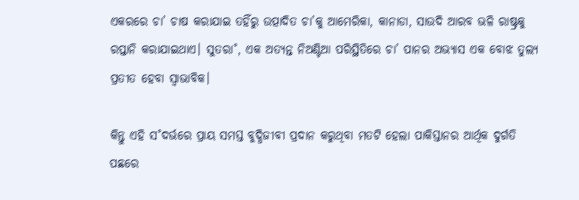ଏକରରେ ଚା’ ଚାଷ କରାଯାଇ ତହିଁରୁ ଉତ୍ପାଦିତ ଚା’କୁ ଆମେରିକା, କାନାଡା, ସାଉଦି ଆରବ ଭଳି ରାଷ୍ଟ୍ରକୁ ରପ୍ତାନି କରାଯାଇଥାଏ। ସୁତରା˚, ଏକ ଅତ୍ୟନ୍ତ ନିଅଣ୍ଟିଆ ପରିସ୍ଥିତିରେ ଚା’ ପାନର ଅଭ୍ୟାସ ଏକ ବୋଝ ତୁଲ୍ୟ ପ୍ରତୀତ ହେବା ସ୍ବାଭାବିକ।

କିନ୍ତୁ ଏହି ସ˚ଦର୍ଭରେ ପ୍ରାୟ ସମସ୍ତ ବୁଦ୍ଧିଜୀବୀ ପ୍ରଦାନ କରୁଥିବା ମତଟି ହେଲା ପାକିସ୍ତାନର ଆର୍ଥିକ ଦୁର୍ଗତି ପଛରେ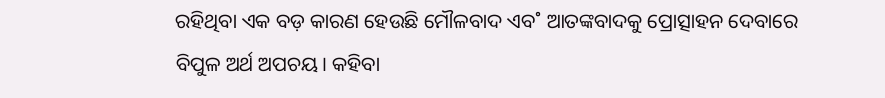ରହିଥିବା ଏକ ବଡ଼ କାରଣ ହେଉଛି ମୌଳବାଦ ଏବ˚ ଆତଙ୍କବାଦକୁ ପ୍ରୋତ୍ସାହନ ଦେବାରେ ବିପୁଳ ଅର୍ଥ ଅପଚୟ। କହିବା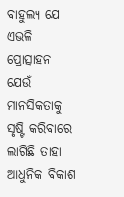ବାହୁଲ୍ୟ ଯେ ଏଭଳି ପ୍ରୋତ୍ସାହନ ଯେଉଁ ମାନସିକତାକୁ ସୃଷ୍ଟି କରିବାରେ ଲାଗିଛି ତାହା ଆଧୁନିକ ବିକାଶ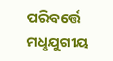ପରିବର୍ତ୍ତେ ମଧୢଯୁଗୀୟ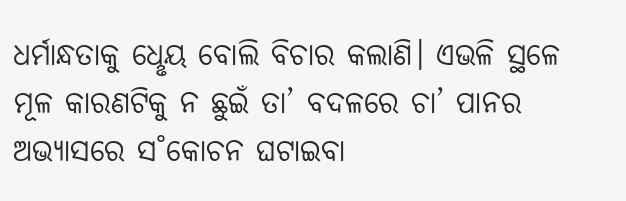ଧର୍ମାନ୍ଧତାକୁ ଧେୢୟ ବୋଲି ବିଚାର କଲାଣି। ଏଭଳି ସ୍ଥଳେ ମୂଳ କାରଣଟିକୁ ନ ଛୁଇଁ ତା’ ବଦଳରେ ଚା’ ପାନର ଅଭ୍ୟାସରେ ସ˚କୋଚନ ଘଟାଇବା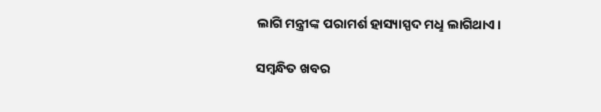ଲାଗି ମନ୍ତ୍ରୀଙ୍କ ପରାମର୍ଶ ହାସ୍ୟାସ୍ପଦ ମଧୢ ଲାଗିଥାଏ।

ସମ୍ବନ୍ଧିତ ଖବର